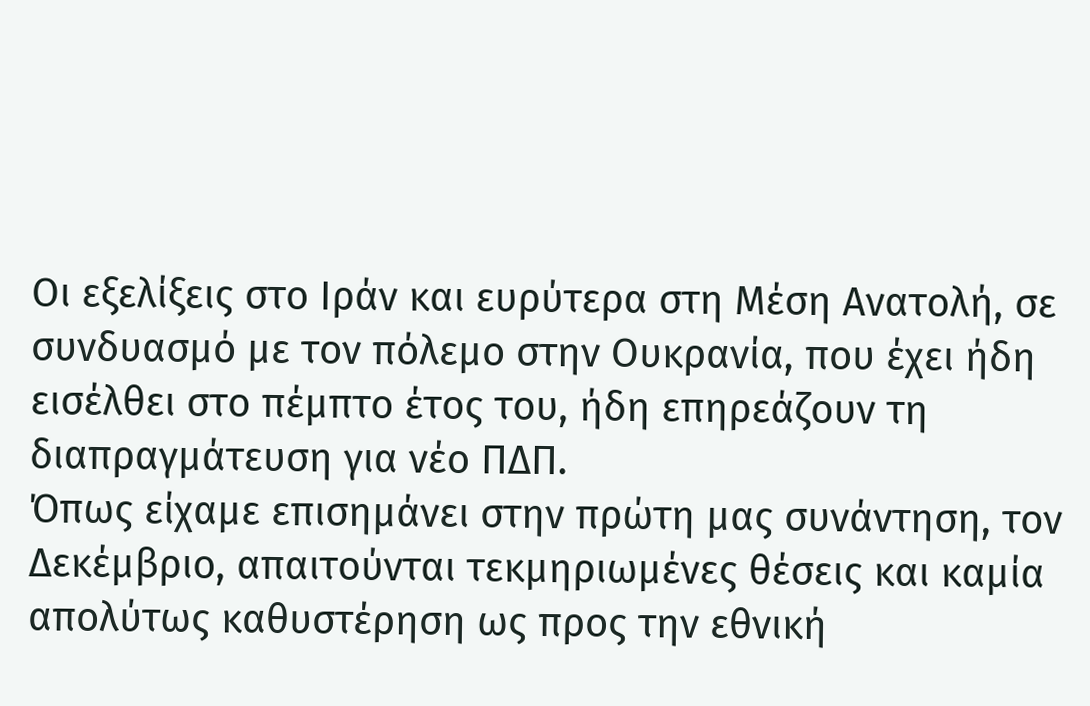Οι εξελίξεις στο Ιράν και ευρύτερα στη Μέση Ανατολή, σε συνδυασμό με τον πόλεμο στην Ουκρανία, που έχει ήδη εισέλθει στο πέμπτο έτος του, ήδη επηρεάζουν τη διαπραγμάτευση για νέο ΠΔΠ.
Όπως είχαμε επισημάνει στην πρώτη μας συνάντηση, τον Δεκέμβριο, απαιτούνται τεκμηριωμένες θέσεις και καμία απολύτως καθυστέρηση ως προς την εθνική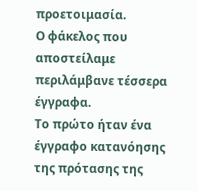προετοιμασία.
Ο φάκελος που αποστείλαμε περιλάμβανε τέσσερα έγγραφα.
Το πρώτο ήταν ένα έγγραφο κατανόησης της πρότασης της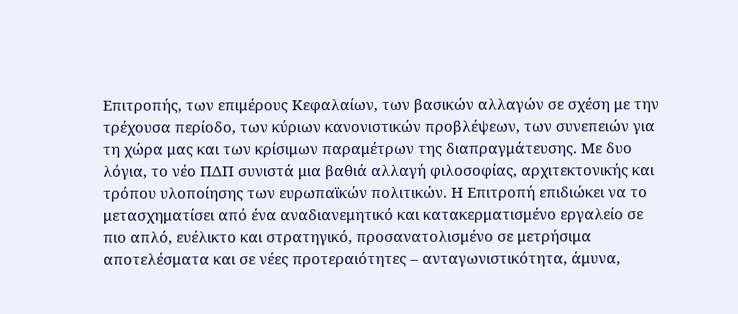Επιτροπής, των επιμέρους Κεφαλαίων, των βασικών αλλαγών σε σχέση με την τρέχουσα περίοδο, των κύριων κανονιστικών προβλέψεων, των συνεπειών για τη χώρα μας και των κρίσιμων παραμέτρων της διαπραγμάτευσης. Με δυο λόγια, το νέο ΠΔΠ συνιστά μια βαθιά αλλαγή φιλοσοφίας, αρχιτεκτονικής και τρόπου υλοποίησης των ευρωπαϊκών πολιτικών. Η Επιτροπή επιδιώκει να το μετασχηματίσει από ένα αναδιανεμητικό και κατακερματισμένο εργαλείο σε πιο απλό, ευέλικτο και στρατηγικό, προσανατολισμένο σε μετρήσιμα αποτελέσματα και σε νέες προτεραιότητες – ανταγωνιστικότητα, άμυνα,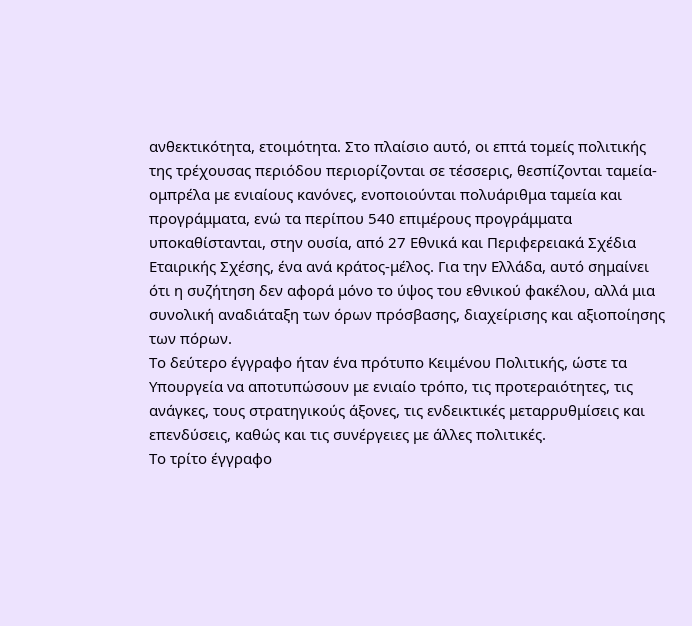ανθεκτικότητα, ετοιμότητα. Στο πλαίσιο αυτό, οι επτά τομείς πολιτικής της τρέχουσας περιόδου περιορίζονται σε τέσσερις, θεσπίζονται ταμεία-ομπρέλα με ενιαίους κανόνες, ενοποιούνται πολυάριθμα ταμεία και προγράμματα, ενώ τα περίπου 540 επιμέρους προγράμματα υποκαθίστανται, στην ουσία, από 27 Εθνικά και Περιφερειακά Σχέδια Εταιρικής Σχέσης, ένα ανά κράτος-μέλος. Για την Ελλάδα, αυτό σημαίνει ότι η συζήτηση δεν αφορά μόνο το ύψος του εθνικού φακέλου, αλλά μια συνολική αναδιάταξη των όρων πρόσβασης, διαχείρισης και αξιοποίησης των πόρων.
Το δεύτερο έγγραφο ήταν ένα πρότυπο Κειμένου Πολιτικής, ώστε τα Υπουργεία να αποτυπώσουν με ενιαίο τρόπο, τις προτεραιότητες, τις ανάγκες, τους στρατηγικούς άξονες, τις ενδεικτικές μεταρρυθμίσεις και επενδύσεις, καθώς και τις συνέργειες με άλλες πολιτικές.
Το τρίτο έγγραφο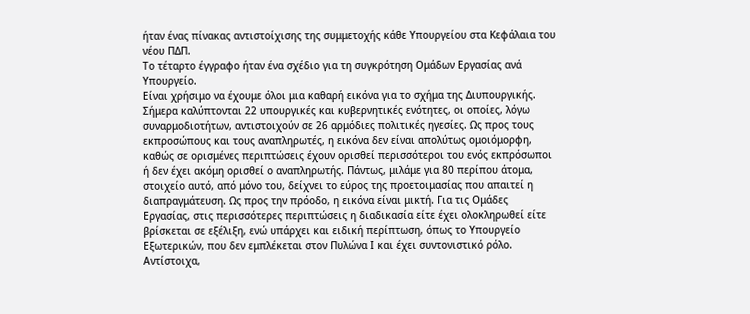ήταν ένας πίνακας αντιστοίχισης της συμμετοχής κάθε Υπουργείου στα Κεφάλαια του νέου ΠΔΠ.
Το τέταρτο έγγραφο ήταν ένα σχέδιο για τη συγκρότηση Ομάδων Εργασίας ανά Υπουργείο.
Είναι χρήσιμο να έχουμε όλοι μια καθαρή εικόνα για το σχήμα της Διυπουργικής. Σήμερα καλύπτονται 22 υπουργικές και κυβερνητικές ενότητες, οι οποίες, λόγω συναρμοδιοτήτων, αντιστοιχούν σε 26 αρμόδιες πολιτικές ηγεσίες. Ως προς τους εκπροσώπους και τους αναπληρωτές, η εικόνα δεν είναι απολύτως ομοιόμορφη, καθώς σε ορισμένες περιπτώσεις έχουν ορισθεί περισσότεροι του ενός εκπρόσωποι ή δεν έχει ακόμη ορισθεί ο αναπληρωτής. Πάντως, μιλάμε για 80 περίπου άτομα, στοιχείο αυτό, από μόνο του, δείχνει το εύρος της προετοιμασίας που απαιτεί η διαπραγμάτευση. Ως προς την πρόοδο, η εικόνα είναι μικτή. Για τις Ομάδες Εργασίας, στις περισσότερες περιπτώσεις η διαδικασία είτε έχει ολοκληρωθεί είτε βρίσκεται σε εξέλιξη, ενώ υπάρχει και ειδική περίπτωση, όπως το Υπουργείο Εξωτερικών, που δεν εμπλέκεται στον Πυλώνα Ι και έχει συντονιστικό ρόλο. Αντίστοιχα,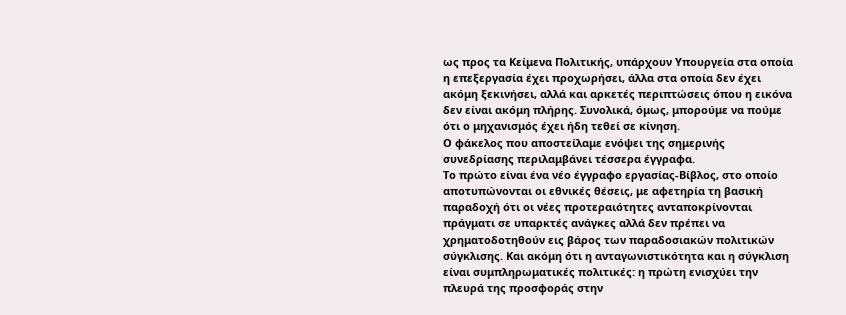ως προς τα Κείμενα Πολιτικής, υπάρχουν Υπουργεία στα οποία η επεξεργασία έχει προχωρήσει, άλλα στα οποία δεν έχει ακόμη ξεκινήσει, αλλά και αρκετές περιπτώσεις όπου η εικόνα δεν είναι ακόμη πλήρης. Συνολικά, όμως, μπορούμε να πούμε ότι ο μηχανισμός έχει ήδη τεθεί σε κίνηση.
Ο φάκελος που αποστείλαμε ενόψει της σημερινής συνεδρίασης περιλαμβάνει τέσσερα έγγραφα.
Το πρώτο είναι ένα νέο έγγραφο εργασίας-Βίβλος, στο οποίο αποτυπώνονται οι εθνικές θέσεις, με αφετηρία τη βασική παραδοχή ότι οι νέες προτεραιότητες ανταποκρίνονται πράγματι σε υπαρκτές ανάγκες αλλά δεν πρέπει να χρηματοδοτηθούν εις βάρος των παραδοσιακών πολιτικών σύγκλισης. Και ακόμη ότι η ανταγωνιστικότητα και η σύγκλιση είναι συμπληρωματικές πολιτικές: η πρώτη ενισχύει την πλευρά της προσφοράς στην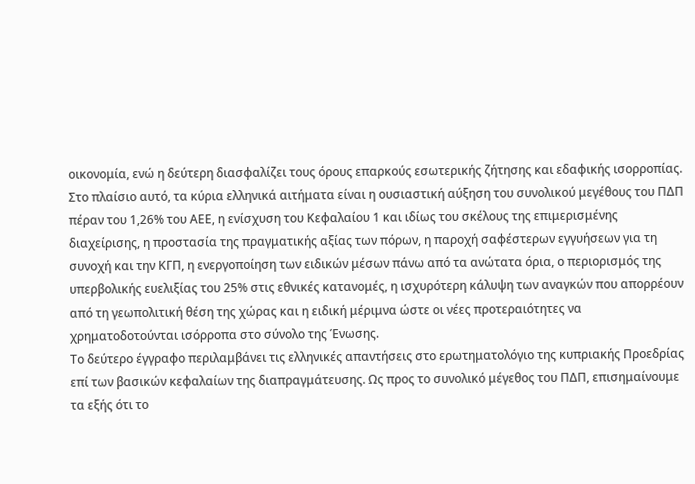οικονομία, ενώ η δεύτερη διασφαλίζει τους όρους επαρκούς εσωτερικής ζήτησης και εδαφικής ισορροπίας. Στο πλαίσιο αυτό, τα κύρια ελληνικά αιτήματα είναι η ουσιαστική αύξηση του συνολικού μεγέθους του ΠΔΠ πέραν του 1,26% του ΑΕΕ, η ενίσχυση του Κεφαλαίου 1 και ιδίως του σκέλους της επιμερισμένης διαχείρισης, η προστασία της πραγματικής αξίας των πόρων, η παροχή σαφέστερων εγγυήσεων για τη συνοχή και την ΚΓΠ, η ενεργοποίηση των ειδικών μέσων πάνω από τα ανώτατα όρια, ο περιορισμός της υπερβολικής ευελιξίας του 25% στις εθνικές κατανομές, η ισχυρότερη κάλυψη των αναγκών που απορρέουν από τη γεωπολιτική θέση της χώρας και η ειδική μέριμνα ώστε οι νέες προτεραιότητες να χρηματοδοτούνται ισόρροπα στο σύνολο της Ένωσης.
Το δεύτερο έγγραφο περιλαμβάνει τις ελληνικές απαντήσεις στο ερωτηματολόγιο της κυπριακής Προεδρίας επί των βασικών κεφαλαίων της διαπραγμάτευσης. Ως προς το συνολικό μέγεθος του ΠΔΠ, επισημαίνουμε τα εξής ότι το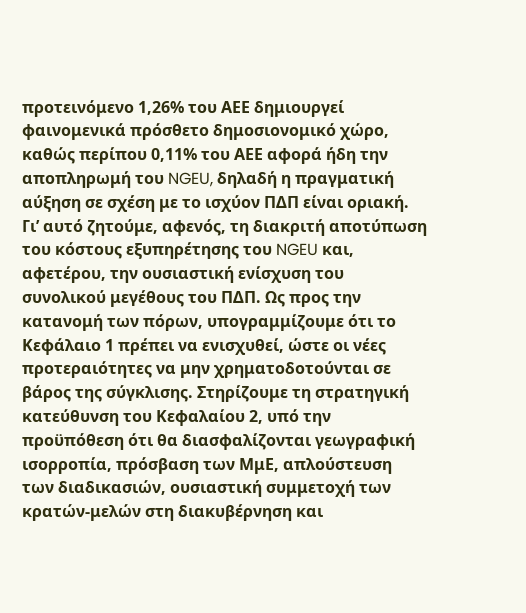προτεινόμενο 1,26% του ΑΕΕ δημιουργεί φαινομενικά πρόσθετο δημοσιονομικό χώρο, καθώς περίπου 0,11% του ΑΕΕ αφορά ήδη την αποπληρωμή του NGEU, δηλαδή η πραγματική αύξηση σε σχέση με το ισχύον ΠΔΠ είναι οριακή. Γι’ αυτό ζητούμε, αφενός, τη διακριτή αποτύπωση του κόστους εξυπηρέτησης του NGEU και, αφετέρου, την ουσιαστική ενίσχυση του συνολικού μεγέθους του ΠΔΠ. Ως προς την κατανομή των πόρων, υπογραμμίζουμε ότι το Κεφάλαιο 1 πρέπει να ενισχυθεί, ώστε οι νέες προτεραιότητες να μην χρηματοδοτούνται σε βάρος της σύγκλισης. Στηρίζουμε τη στρατηγική κατεύθυνση του Κεφαλαίου 2, υπό την προϋπόθεση ότι θα διασφαλίζονται γεωγραφική ισορροπία, πρόσβαση των ΜμΕ, απλούστευση των διαδικασιών, ουσιαστική συμμετοχή των κρατών-μελών στη διακυβέρνηση και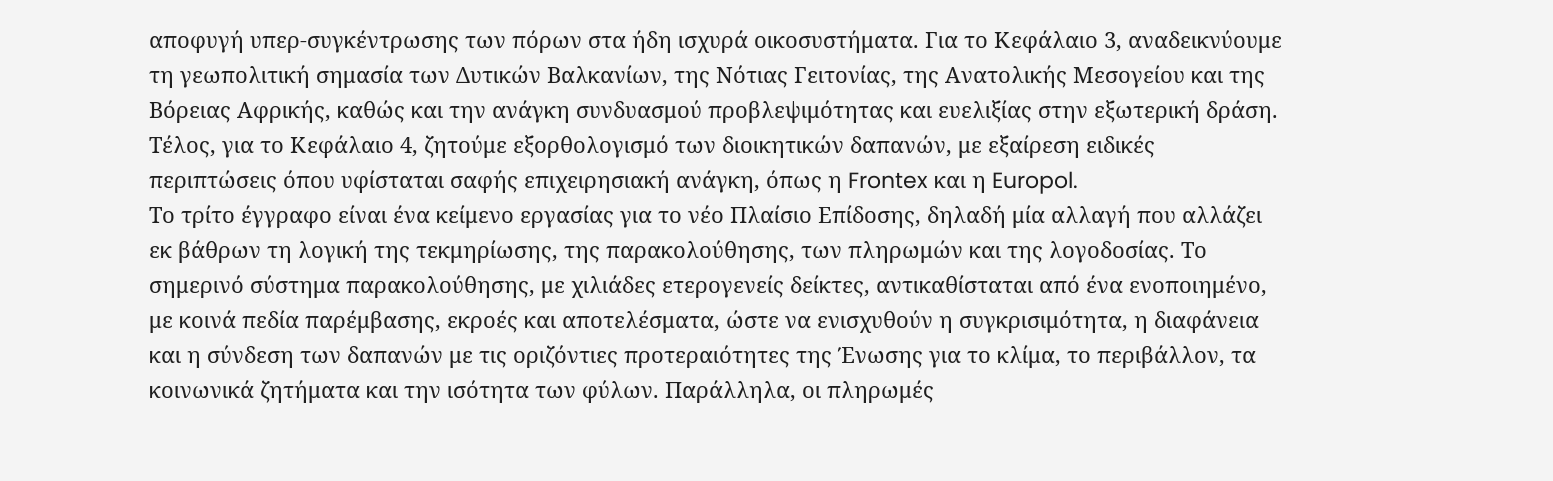αποφυγή υπερ-συγκέντρωσης των πόρων στα ήδη ισχυρά οικοσυστήματα. Για το Κεφάλαιο 3, αναδεικνύουμε τη γεωπολιτική σημασία των Δυτικών Βαλκανίων, της Νότιας Γειτονίας, της Ανατολικής Μεσογείου και της Βόρειας Αφρικής, καθώς και την ανάγκη συνδυασμού προβλεψιμότητας και ευελιξίας στην εξωτερική δράση. Τέλος, για το Κεφάλαιο 4, ζητούμε εξορθολογισμό των διοικητικών δαπανών, με εξαίρεση ειδικές περιπτώσεις όπου υφίσταται σαφής επιχειρησιακή ανάγκη, όπως η Frontex και η Europol.
Το τρίτο έγγραφο είναι ένα κείμενο εργασίας για το νέο Πλαίσιο Επίδοσης, δηλαδή μία αλλαγή που αλλάζει εκ βάθρων τη λογική της τεκμηρίωσης, της παρακολούθησης, των πληρωμών και της λογοδοσίας. Το σημερινό σύστημα παρακολούθησης, με χιλιάδες ετερογενείς δείκτες, αντικαθίσταται από ένα ενοποιημένο, με κοινά πεδία παρέμβασης, εκροές και αποτελέσματα, ώστε να ενισχυθούν η συγκρισιμότητα, η διαφάνεια και η σύνδεση των δαπανών με τις οριζόντιες προτεραιότητες της Ένωσης για το κλίμα, το περιβάλλον, τα κοινωνικά ζητήματα και την ισότητα των φύλων. Παράλληλα, οι πληρωμές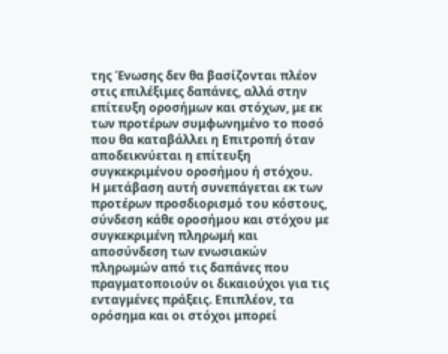της Ένωσης δεν θα βασίζονται πλέον στις επιλέξιμες δαπάνες, αλλά στην επίτευξη οροσήμων και στόχων, με εκ των προτέρων συμφωνημένο το ποσό που θα καταβάλλει η Επιτροπή όταν αποδεικνύεται η επίτευξη συγκεκριμένου οροσήμου ή στόχου.
Η μετάβαση αυτή συνεπάγεται εκ των προτέρων προσδιορισμό του κόστους, σύνδεση κάθε οροσήμου και στόχου με συγκεκριμένη πληρωμή και αποσύνδεση των ενωσιακών πληρωμών από τις δαπάνες που πραγματοποιούν οι δικαιούχοι για τις ενταγμένες πράξεις. Επιπλέον, τα ορόσημα και οι στόχοι μπορεί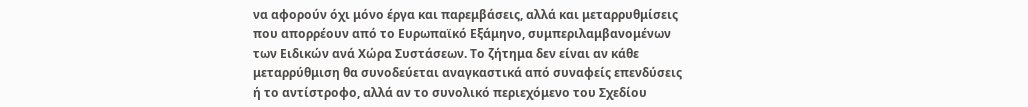να αφορούν όχι μόνο έργα και παρεμβάσεις, αλλά και μεταρρυθμίσεις που απορρέουν από το Ευρωπαϊκό Εξάμηνο, συμπεριλαμβανομένων των Ειδικών ανά Χώρα Συστάσεων. Το ζήτημα δεν είναι αν κάθε μεταρρύθμιση θα συνοδεύεται αναγκαστικά από συναφείς επενδύσεις ή το αντίστροφο, αλλά αν το συνολικό περιεχόμενο του Σχεδίου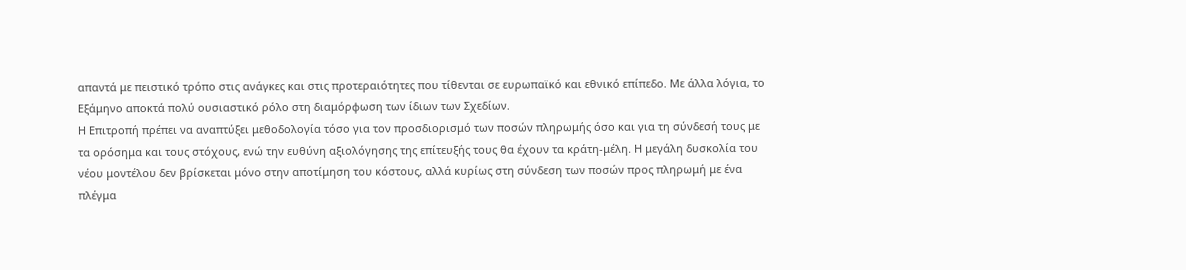απαντά με πειστικό τρόπο στις ανάγκες και στις προτεραιότητες που τίθενται σε ευρωπαϊκό και εθνικό επίπεδο. Με άλλα λόγια, το Εξάμηνο αποκτά πολύ ουσιαστικό ρόλο στη διαμόρφωση των ίδιων των Σχεδίων.
Η Επιτροπή πρέπει να αναπτύξει μεθοδολογία τόσο για τον προσδιορισμό των ποσών πληρωμής όσο και για τη σύνδεσή τους με τα ορόσημα και τους στόχους, ενώ την ευθύνη αξιολόγησης της επίτευξής τους θα έχουν τα κράτη-μέλη. Η μεγάλη δυσκολία του νέου μοντέλου δεν βρίσκεται μόνο στην αποτίμηση του κόστους, αλλά κυρίως στη σύνδεση των ποσών προς πληρωμή με ένα πλέγμα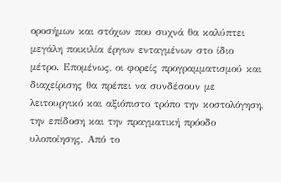οροσήμων και στόχων που συχνά θα καλύπτει μεγάλη ποικιλία έργων ενταγμένων στο ίδιο μέτρο. Επομένως, οι φορείς προγραμματισμού και διαχείρισης θα πρέπει να συνδέσουν με λειτουργικό και αξιόπιστο τρόπο την κοστολόγηση, την επίδοση και την πραγματική πρόοδο υλοποίησης. Από το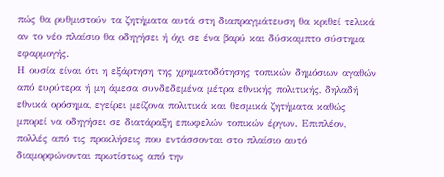πώς θα ρυθμιστούν τα ζητήματα αυτά στη διαπραγμάτευση θα κριθεί τελικά αν το νέο πλαίσιο θα οδηγήσει ή όχι σε ένα βαρύ και δύσκαμπτο σύστημα εφαρμογής.
Η ουσία είναι ότι η εξάρτηση της χρηματοδότησης τοπικών δημόσιων αγαθών από ευρύτερα ή μη άμεσα συνδεδεμένα μέτρα εθνικής πολιτικής, δηλαδή εθνικά ορόσημα, εγείρει μείζονα πολιτικά και θεσμικά ζητήματα καθώς μπορεί να οδηγήσει σε διατάραξη επωφελών τοπικών έργων. Επιπλέον, πολλές από τις προκλήσεις που εντάσσονται στο πλαίσιο αυτό διαμορφώνονται πρωτίστως από την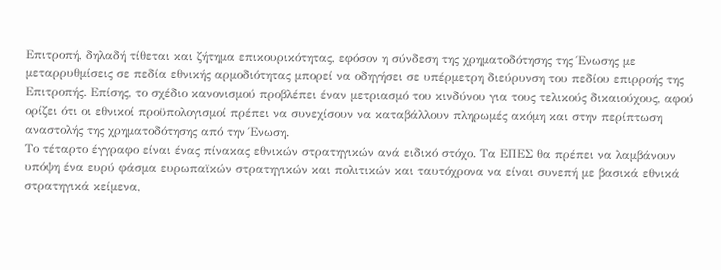Επιτροπή, δηλαδή τίθεται και ζήτημα επικουρικότητας, εφόσον η σύνδεση της χρηματοδότησης της Ένωσης με μεταρρυθμίσεις σε πεδία εθνικής αρμοδιότητας μπορεί να οδηγήσει σε υπέρμετρη διεύρυνση του πεδίου επιρροής της Επιτροπής. Επίσης, το σχέδιο κανονισμού προβλέπει έναν μετριασμό του κινδύνου για τους τελικούς δικαιούχους, αφού ορίζει ότι οι εθνικοί προϋπολογισμοί πρέπει να συνεχίσουν να καταβάλλουν πληρωμές ακόμη και στην περίπτωση αναστολής της χρηματοδότησης από την Ένωση.
Το τέταρτο έγγραφο είναι ένας πίνακας εθνικών στρατηγικών ανά ειδικό στόχο. Τα ΕΠΕΣ θα πρέπει να λαμβάνουν υπόψη ένα ευρύ φάσμα ευρωπαϊκών στρατηγικών και πολιτικών και ταυτόχρονα να είναι συνεπή με βασικά εθνικά στρατηγικά κείμενα,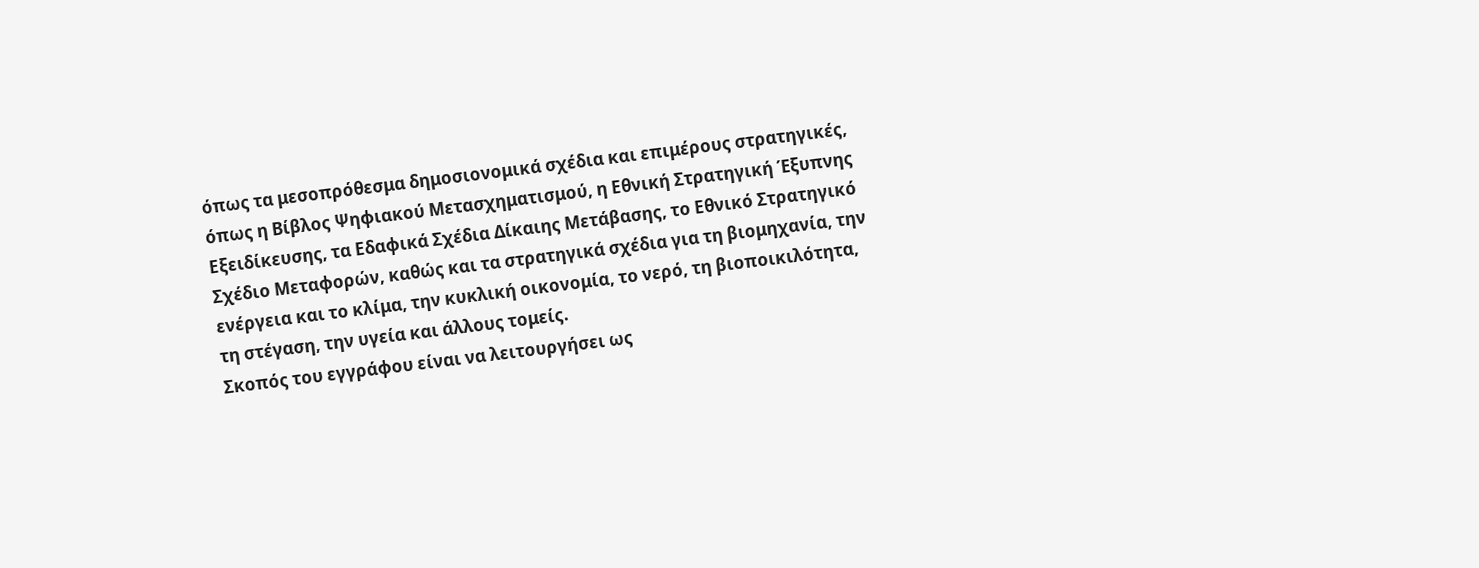όπως τα μεσοπρόθεσμα δημοσιονομικά σχέδια και επιμέρους στρατηγικές, όπως η Βίβλος Ψηφιακού Μετασχηματισμού, η Εθνική Στρατηγική Έξυπνης Εξειδίκευσης, τα Εδαφικά Σχέδια Δίκαιης Μετάβασης, το Εθνικό Στρατηγικό Σχέδιο Μεταφορών, καθώς και τα στρατηγικά σχέδια για τη βιομηχανία, την ενέργεια και το κλίμα, την κυκλική οικονομία, το νερό, τη βιοποικιλότητα, τη στέγαση, την υγεία και άλλους τομείς.
Σκοπός του εγγράφου είναι να λειτουργήσει ως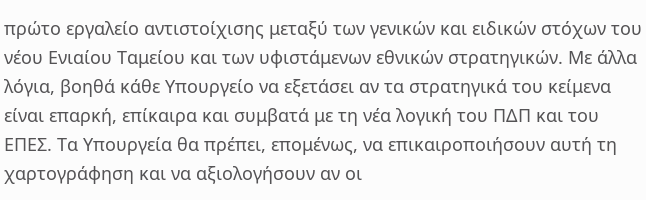πρώτο εργαλείο αντιστοίχισης μεταξύ των γενικών και ειδικών στόχων του νέου Ενιαίου Ταμείου και των υφιστάμενων εθνικών στρατηγικών. Με άλλα λόγια, βοηθά κάθε Υπουργείο να εξετάσει αν τα στρατηγικά του κείμενα είναι επαρκή, επίκαιρα και συμβατά με τη νέα λογική του ΠΔΠ και του ΕΠΕΣ. Τα Υπουργεία θα πρέπει, επομένως, να επικαιροποιήσουν αυτή τη χαρτογράφηση και να αξιολογήσουν αν οι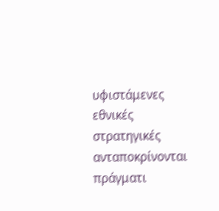υφιστάμενες εθνικές στρατηγικές ανταποκρίνονται πράγματι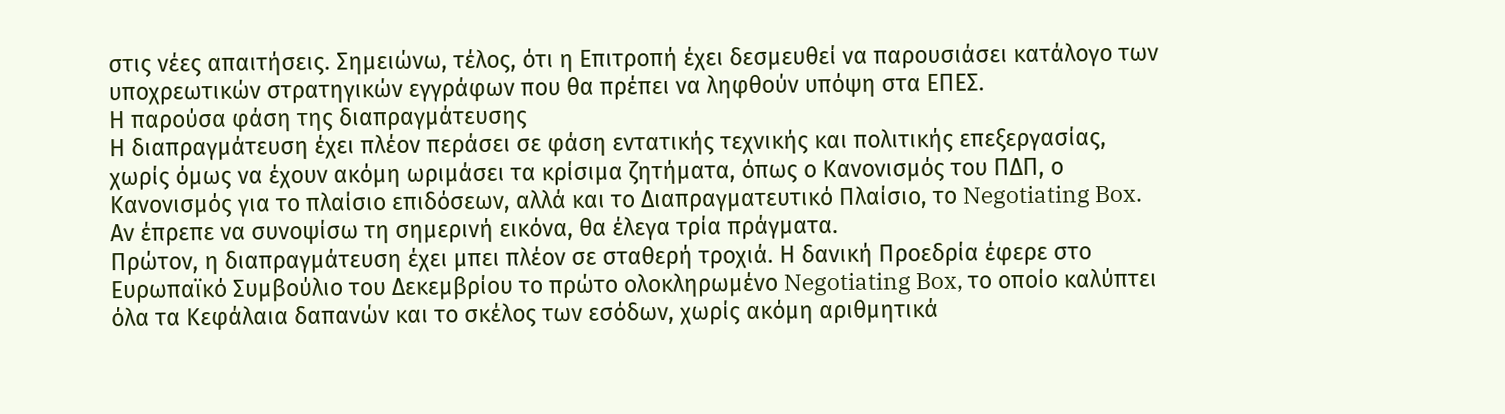στις νέες απαιτήσεις. Σημειώνω, τέλος, ότι η Επιτροπή έχει δεσμευθεί να παρουσιάσει κατάλογο των υποχρεωτικών στρατηγικών εγγράφων που θα πρέπει να ληφθούν υπόψη στα ΕΠΕΣ.
Η παρούσα φάση της διαπραγμάτευσης
Η διαπραγμάτευση έχει πλέον περάσει σε φάση εντατικής τεχνικής και πολιτικής επεξεργασίας, χωρίς όμως να έχουν ακόμη ωριμάσει τα κρίσιμα ζητήματα, όπως ο Κανονισμός του ΠΔΠ, ο Κανονισμός για το πλαίσιο επιδόσεων, αλλά και το Διαπραγματευτικό Πλαίσιο, το Negotiating Box.
Αν έπρεπε να συνοψίσω τη σημερινή εικόνα, θα έλεγα τρία πράγματα.
Πρώτον, η διαπραγμάτευση έχει μπει πλέον σε σταθερή τροχιά. Η δανική Προεδρία έφερε στο Ευρωπαϊκό Συμβούλιο του Δεκεμβρίου το πρώτο ολοκληρωμένο Negotiating Box, το οποίο καλύπτει όλα τα Κεφάλαια δαπανών και το σκέλος των εσόδων, χωρίς ακόμη αριθμητικά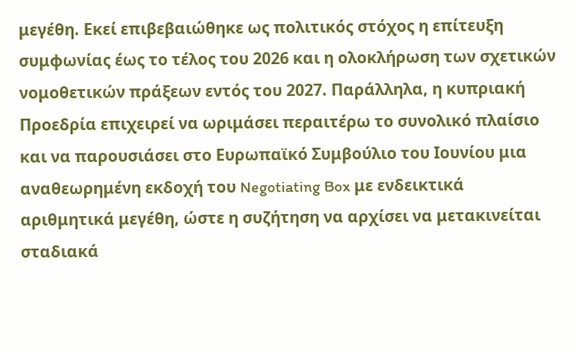μεγέθη. Εκεί επιβεβαιώθηκε ως πολιτικός στόχος η επίτευξη συμφωνίας έως το τέλος του 2026 και η ολοκλήρωση των σχετικών νομοθετικών πράξεων εντός του 2027. Παράλληλα, η κυπριακή Προεδρία επιχειρεί να ωριμάσει περαιτέρω το συνολικό πλαίσιο και να παρουσιάσει στο Ευρωπαϊκό Συμβούλιο του Ιουνίου μια αναθεωρημένη εκδοχή του Negotiating Box με ενδεικτικά αριθμητικά μεγέθη, ώστε η συζήτηση να αρχίσει να μετακινείται σταδιακά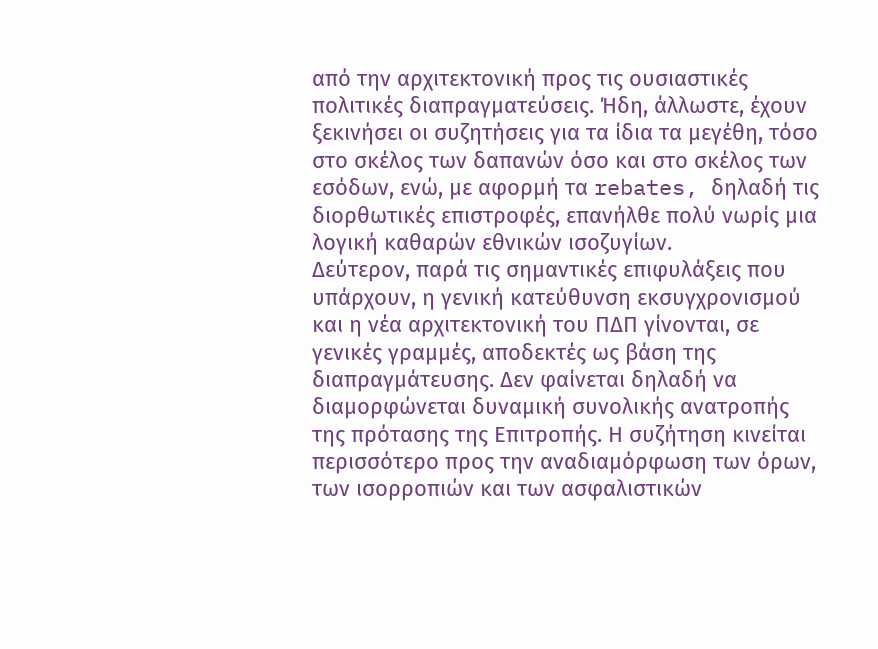από την αρχιτεκτονική προς τις ουσιαστικές πολιτικές διαπραγματεύσεις. Ήδη, άλλωστε, έχουν ξεκινήσει οι συζητήσεις για τα ίδια τα μεγέθη, τόσο στο σκέλος των δαπανών όσο και στο σκέλος των εσόδων, ενώ, με αφορμή τα rebates, δηλαδή τις διορθωτικές επιστροφές, επανήλθε πολύ νωρίς μια λογική καθαρών εθνικών ισοζυγίων.
Δεύτερον, παρά τις σημαντικές επιφυλάξεις που υπάρχουν, η γενική κατεύθυνση εκσυγχρονισμού και η νέα αρχιτεκτονική του ΠΔΠ γίνονται, σε γενικές γραμμές, αποδεκτές ως βάση της διαπραγμάτευσης. Δεν φαίνεται δηλαδή να διαμορφώνεται δυναμική συνολικής ανατροπής της πρότασης της Επιτροπής. Η συζήτηση κινείται περισσότερο προς την αναδιαμόρφωση των όρων, των ισορροπιών και των ασφαλιστικών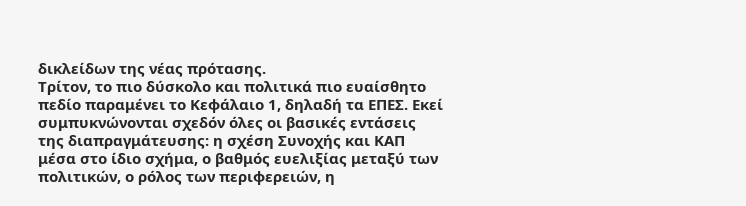δικλείδων της νέας πρότασης.
Τρίτον, το πιο δύσκολο και πολιτικά πιο ευαίσθητο πεδίο παραμένει το Κεφάλαιο 1, δηλαδή τα ΕΠΕΣ. Εκεί συμπυκνώνονται σχεδόν όλες οι βασικές εντάσεις της διαπραγμάτευσης: η σχέση Συνοχής και ΚΑΠ μέσα στο ίδιο σχήμα, ο βαθμός ευελιξίας μεταξύ των πολιτικών, ο ρόλος των περιφερειών, η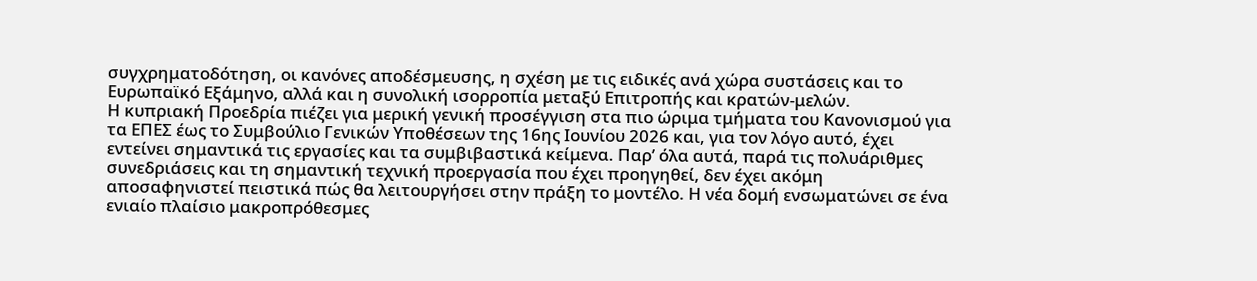συγχρηματοδότηση, οι κανόνες αποδέσμευσης, η σχέση με τις ειδικές ανά χώρα συστάσεις και το Ευρωπαϊκό Εξάμηνο, αλλά και η συνολική ισορροπία μεταξύ Επιτροπής και κρατών-μελών.
Η κυπριακή Προεδρία πιέζει για μερική γενική προσέγγιση στα πιο ώριμα τμήματα του Κανονισμού για τα ΕΠΕΣ έως το Συμβούλιο Γενικών Υποθέσεων της 16ης Ιουνίου 2026 και, για τον λόγο αυτό, έχει εντείνει σημαντικά τις εργασίες και τα συμβιβαστικά κείμενα. Παρ’ όλα αυτά, παρά τις πολυάριθμες συνεδριάσεις και τη σημαντική τεχνική προεργασία που έχει προηγηθεί, δεν έχει ακόμη αποσαφηνιστεί πειστικά πώς θα λειτουργήσει στην πράξη το μοντέλο. Η νέα δομή ενσωματώνει σε ένα ενιαίο πλαίσιο μακροπρόθεσμες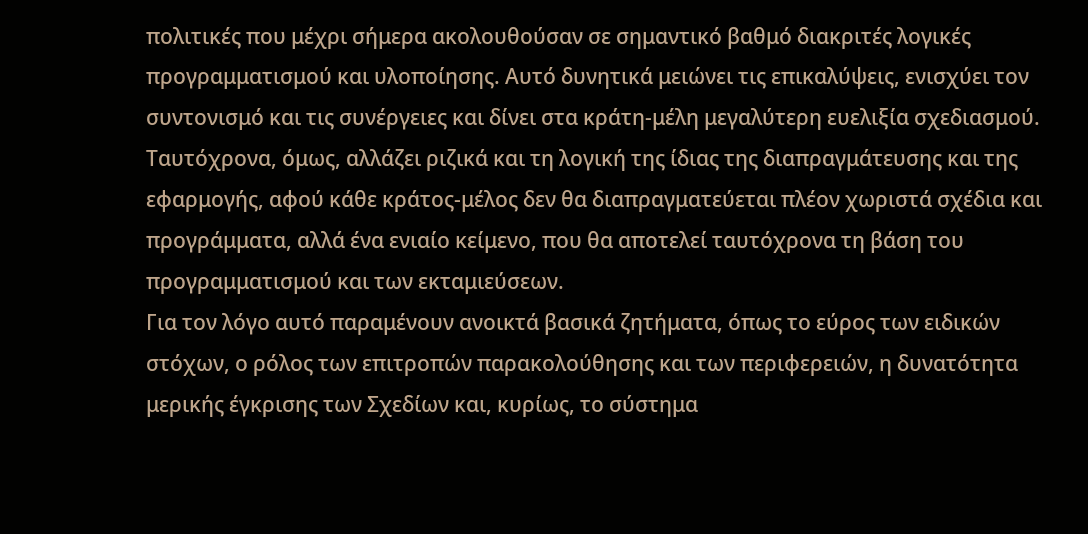πολιτικές που μέχρι σήμερα ακολουθούσαν σε σημαντικό βαθμό διακριτές λογικές προγραμματισμού και υλοποίησης. Αυτό δυνητικά μειώνει τις επικαλύψεις, ενισχύει τον συντονισμό και τις συνέργειες και δίνει στα κράτη-μέλη μεγαλύτερη ευελιξία σχεδιασμού. Ταυτόχρονα, όμως, αλλάζει ριζικά και τη λογική της ίδιας της διαπραγμάτευσης και της εφαρμογής, αφού κάθε κράτος-μέλος δεν θα διαπραγματεύεται πλέον χωριστά σχέδια και προγράμματα, αλλά ένα ενιαίο κείμενο, που θα αποτελεί ταυτόχρονα τη βάση του προγραμματισμού και των εκταμιεύσεων.
Για τον λόγο αυτό παραμένουν ανοικτά βασικά ζητήματα, όπως το εύρος των ειδικών στόχων, ο ρόλος των επιτροπών παρακολούθησης και των περιφερειών, η δυνατότητα μερικής έγκρισης των Σχεδίων και, κυρίως, το σύστημα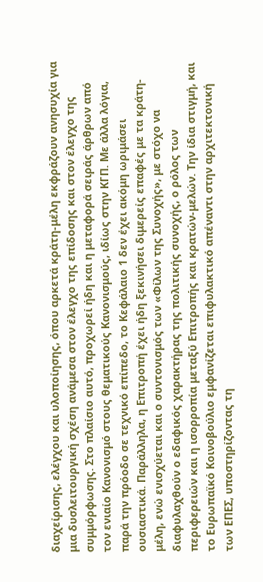διαχείρισης, ελέγχου και υλοποίησης, όπου αρκετά κράτη-μέλη εκφράζουν ανησυχία για μια δυσλειτουργική σχέση ανάμεσα στον έλεγχο της επίδοσης και στον έλεγχο της συμμόρφωσης. Στο πλαίσιο αυτό, προχωρεί ήδη και η μεταφορά σειράς άρθρων από τον ενιαίο Κανονισμό στους θεματικούς Κανονισμούς, ιδίως στην ΚΓΠ. Με άλλα λόγια, παρά την πρόοδο σε τεχνικό επίπεδο, το Κεφάλαιο 1 δεν έχει ακόμη ωριμάσει ουσιαστικά. Παράλληλα, η Επιτροπή έχει ήδη ξεκινήσει διμερείς επαφές με τα κράτη-μέλη, ενώ ενισχύεται και ο συντονισμός των «Φίλων της Συνοχής», με στόχο να διαφυλαχθούν ο εδαφικός χαρακτήρας της πολιτικής συνοχής, ο ρόλος των περιφερειών και η ισορροπία μεταξύ Επιτροπής και κρατών-μελών. Την ίδια στιγμή, και το Ευρωπαϊκό Κοινοβούλιο εμφανίζεται επιφυλακτικό απέναντι στην αρχιτεκτονική των ΕΠΕΣ, υποστηρίζοντας τη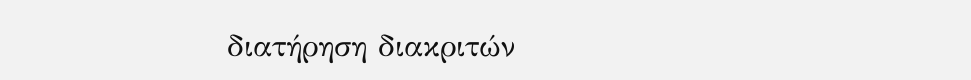διατήρηση διακριτών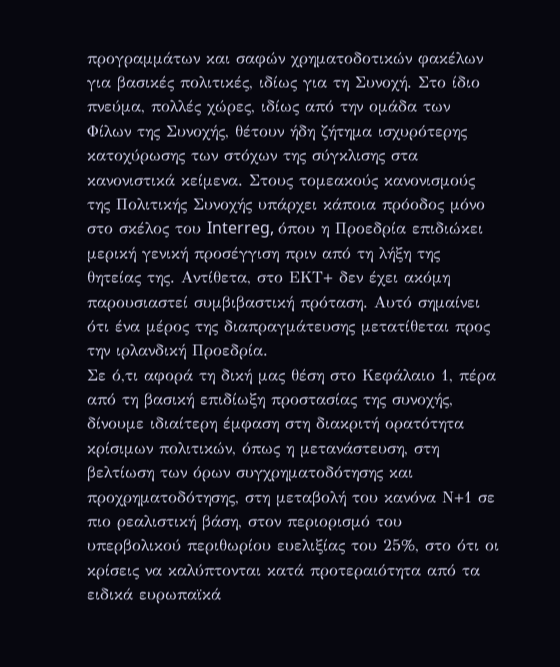προγραμμάτων και σαφών χρηματοδοτικών φακέλων για βασικές πολιτικές, ιδίως για τη Συνοχή. Στο ίδιο πνεύμα, πολλές χώρες, ιδίως από την ομάδα των Φίλων της Συνοχής, θέτουν ήδη ζήτημα ισχυρότερης κατοχύρωσης των στόχων της σύγκλισης στα κανονιστικά κείμενα. Στους τομεακούς κανονισμούς της Πολιτικής Συνοχής υπάρχει κάποια πρόοδος μόνο στο σκέλος του Interreg, όπου η Προεδρία επιδιώκει μερική γενική προσέγγιση πριν από τη λήξη της θητείας της. Αντίθετα, στο ΕΚΤ+ δεν έχει ακόμη παρουσιαστεί συμβιβαστική πρόταση. Αυτό σημαίνει ότι ένα μέρος της διαπραγμάτευσης μετατίθεται προς την ιρλανδική Προεδρία.
Σε ό,τι αφορά τη δική μας θέση στο Κεφάλαιο 1, πέρα από τη βασική επιδίωξη προστασίας της συνοχής, δίνουμε ιδιαίτερη έμφαση στη διακριτή ορατότητα κρίσιμων πολιτικών, όπως η μετανάστευση, στη βελτίωση των όρων συγχρηματοδότησης και προχρηματοδότησης, στη μεταβολή του κανόνα Ν+1 σε πιο ρεαλιστική βάση, στον περιορισμό του υπερβολικού περιθωρίου ευελιξίας του 25%, στο ότι οι κρίσεις να καλύπτονται κατά προτεραιότητα από τα ειδικά ευρωπαϊκά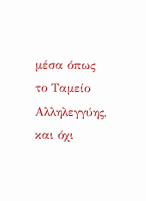μέσα όπως το Ταμείο Αλληλεγγύης, και όχι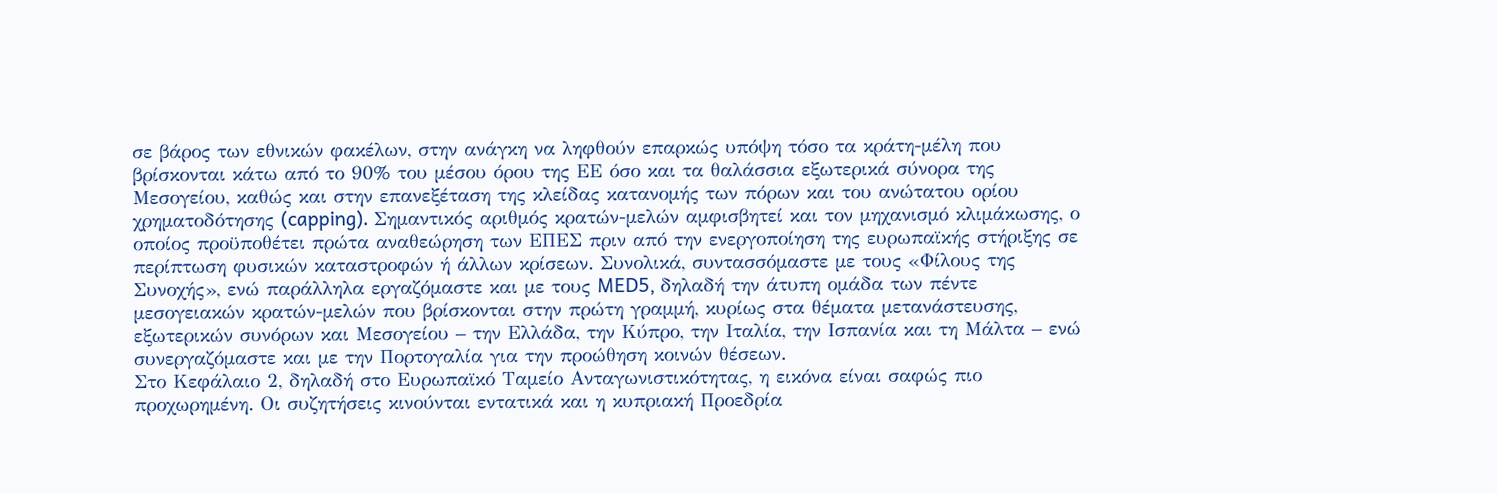σε βάρος των εθνικών φακέλων, στην ανάγκη να ληφθούν επαρκώς υπόψη τόσο τα κράτη-μέλη που βρίσκονται κάτω από το 90% του μέσου όρου της ΕΕ όσο και τα θαλάσσια εξωτερικά σύνορα της Μεσογείου, καθώς και στην επανεξέταση της κλείδας κατανομής των πόρων και του ανώτατου ορίου χρηματοδότησης (capping). Σημαντικός αριθμός κρατών-μελών αμφισβητεί και τον μηχανισμό κλιμάκωσης, ο οποίος προϋποθέτει πρώτα αναθεώρηση των ΕΠΕΣ πριν από την ενεργοποίηση της ευρωπαϊκής στήριξης σε περίπτωση φυσικών καταστροφών ή άλλων κρίσεων. Συνολικά, συντασσόμαστε με τους «Φίλους της Συνοχής», ενώ παράλληλα εργαζόμαστε και με τους MED5, δηλαδή την άτυπη ομάδα των πέντε μεσογειακών κρατών-μελών που βρίσκονται στην πρώτη γραμμή, κυρίως στα θέματα μετανάστευσης, εξωτερικών συνόρων και Μεσογείου – την Ελλάδα, την Κύπρο, την Ιταλία, την Ισπανία και τη Μάλτα – ενώ συνεργαζόμαστε και με την Πορτογαλία για την προώθηση κοινών θέσεων.
Στο Κεφάλαιο 2, δηλαδή στο Ευρωπαϊκό Ταμείο Ανταγωνιστικότητας, η εικόνα είναι σαφώς πιο προχωρημένη. Οι συζητήσεις κινούνται εντατικά και η κυπριακή Προεδρία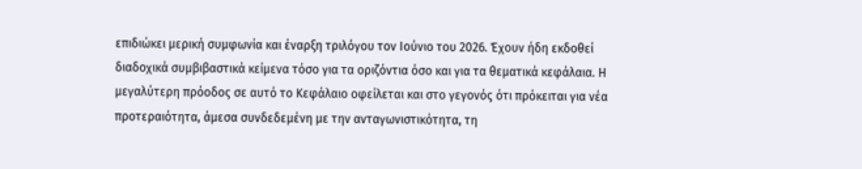επιδιώκει μερική συμφωνία και έναρξη τριλόγου τον Ιούνιο του 2026. Έχουν ήδη εκδοθεί διαδοχικά συμβιβαστικά κείμενα τόσο για τα οριζόντια όσο και για τα θεματικά κεφάλαια. Η μεγαλύτερη πρόοδος σε αυτό το Κεφάλαιο οφείλεται και στο γεγονός ότι πρόκειται για νέα προτεραιότητα, άμεσα συνδεδεμένη με την ανταγωνιστικότητα, τη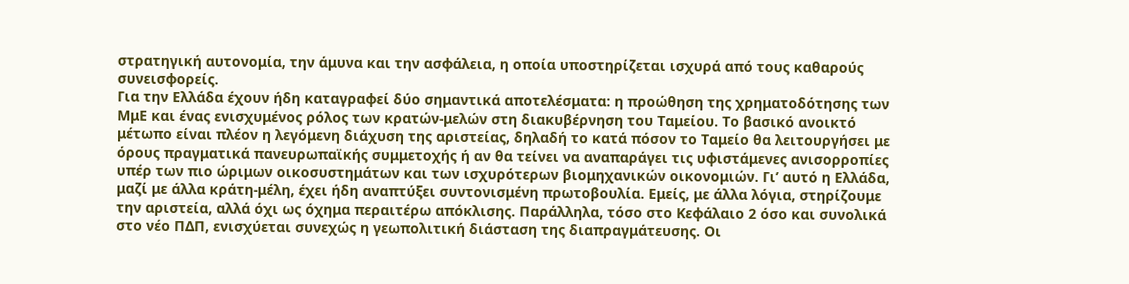στρατηγική αυτονομία, την άμυνα και την ασφάλεια, η οποία υποστηρίζεται ισχυρά από τους καθαρούς συνεισφορείς.
Για την Ελλάδα έχουν ήδη καταγραφεί δύο σημαντικά αποτελέσματα: η προώθηση της χρηματοδότησης των ΜμΕ και ένας ενισχυμένος ρόλος των κρατών-μελών στη διακυβέρνηση του Ταμείου. Το βασικό ανοικτό μέτωπο είναι πλέον η λεγόμενη διάχυση της αριστείας, δηλαδή το κατά πόσον το Ταμείο θα λειτουργήσει με όρους πραγματικά πανευρωπαϊκής συμμετοχής ή αν θα τείνει να αναπαράγει τις υφιστάμενες ανισορροπίες υπέρ των πιο ώριμων οικοσυστημάτων και των ισχυρότερων βιομηχανικών οικονομιών. Γι’ αυτό η Ελλάδα, μαζί με άλλα κράτη-μέλη, έχει ήδη αναπτύξει συντονισμένη πρωτοβουλία. Εμείς, με άλλα λόγια, στηρίζουμε την αριστεία, αλλά όχι ως όχημα περαιτέρω απόκλισης. Παράλληλα, τόσο στο Κεφάλαιο 2 όσο και συνολικά στο νέο ΠΔΠ, ενισχύεται συνεχώς η γεωπολιτική διάσταση της διαπραγμάτευσης. Οι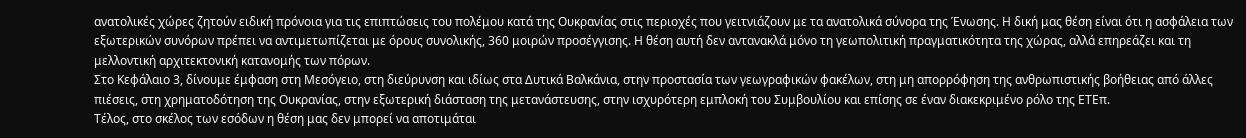ανατολικές χώρες ζητούν ειδική πρόνοια για τις επιπτώσεις του πολέμου κατά της Ουκρανίας στις περιοχές που γειτνιάζουν με τα ανατολικά σύνορα της Ένωσης. Η δική μας θέση είναι ότι η ασφάλεια των εξωτερικών συνόρων πρέπει να αντιμετωπίζεται με όρους συνολικής, 360 μοιρών προσέγγισης. Η θέση αυτή δεν αντανακλά μόνο τη γεωπολιτική πραγματικότητα της χώρας, αλλά επηρεάζει και τη μελλοντική αρχιτεκτονική κατανομής των πόρων.
Στο Κεφάλαιο 3, δίνουμε έμφαση στη Μεσόγειο, στη διεύρυνση και ιδίως στα Δυτικά Βαλκάνια, στην προστασία των γεωγραφικών φακέλων, στη μη απορρόφηση της ανθρωπιστικής βοήθειας από άλλες πιέσεις, στη χρηματοδότηση της Ουκρανίας, στην εξωτερική διάσταση της μετανάστευσης, στην ισχυρότερη εμπλοκή του Συμβουλίου και επίσης σε έναν διακεκριμένο ρόλο της ΕΤΕπ.
Τέλος, στο σκέλος των εσόδων η θέση μας δεν μπορεί να αποτιμάται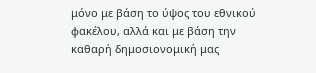μόνο με βάση το ύψος του εθνικού φακέλου, αλλά και με βάση την καθαρή δημοσιονομική μας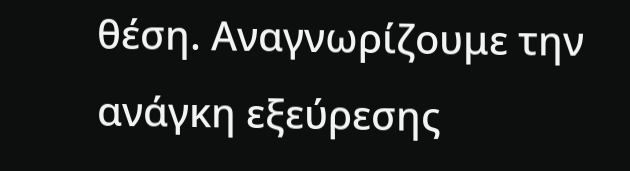θέση. Αναγνωρίζουμε την ανάγκη εξεύρεσης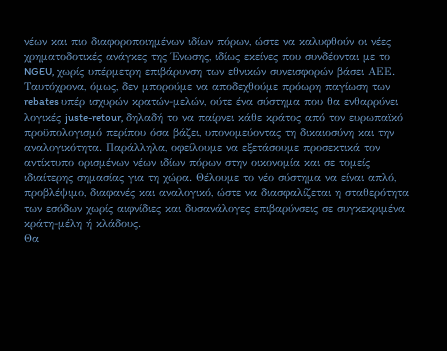νέων και πιο διαφοροποιημένων ιδίων πόρων, ώστε να καλυφθούν οι νέες χρηματοδοτικές ανάγκες της Ένωσης, ιδίως εκείνες που συνδέονται με το NGEU, χωρίς υπέρμετρη επιβάρυνση των εθνικών συνεισφορών βάσει ΑΕΕ. Ταυτόχρονα, όμως, δεν μπορούμε να αποδεχθούμε πρόωρη παγίωση των rebates υπέρ ισχυρών κρατών-μελών, ούτε ένα σύστημα που θα ενθαρρύνει λογικές juste-retour, δηλαδή το να παίρνει κάθε κράτος από τον ευρωπαϊκό προϋπολογισμό περίπου όσα βάζει, υπονομεύοντας τη δικαιοσύνη και την αναλογικότητα. Παράλληλα, οφείλουμε να εξετάσουμε προσεκτικά τον αντίκτυπο ορισμένων νέων ιδίων πόρων στην οικονομία και σε τομείς ιδιαίτερης σημασίας για τη χώρα. Θέλουμε το νέο σύστημα να είναι απλό, προβλέψιμο, διαφανές και αναλογικό, ώστε να διασφαλίζεται η σταθερότητα των εσόδων χωρίς αιφνίδιες και δυσανάλογες επιβαρύνσεις σε συγκεκριμένα κράτη-μέλη ή κλάδους.
Θα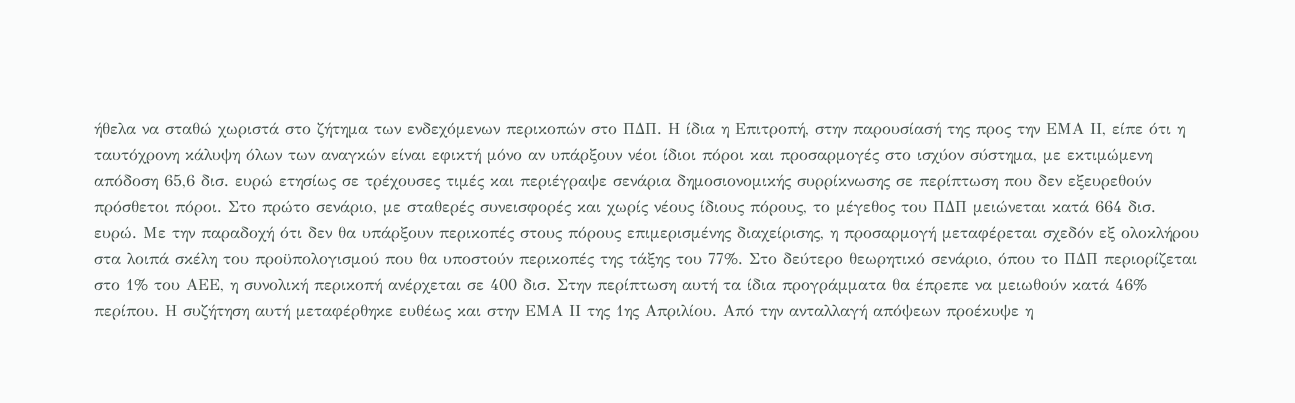ήθελα να σταθώ χωριστά στο ζήτημα των ενδεχόμενων περικοπών στο ΠΔΠ. Η ίδια η Επιτροπή, στην παρουσίασή της προς την ΕΜΑ ΙΙ, είπε ότι η ταυτόχρονη κάλυψη όλων των αναγκών είναι εφικτή μόνο αν υπάρξουν νέοι ίδιοι πόροι και προσαρμογές στο ισχύον σύστημα, με εκτιμώμενη απόδοση 65,6 δισ. ευρώ ετησίως σε τρέχουσες τιμές και περιέγραψε σενάρια δημοσιονομικής συρρίκνωσης σε περίπτωση που δεν εξευρεθούν πρόσθετοι πόροι. Στο πρώτο σενάριο, με σταθερές συνεισφορές και χωρίς νέους ίδιους πόρους, το μέγεθος του ΠΔΠ μειώνεται κατά 664 δισ. ευρώ. Με την παραδοχή ότι δεν θα υπάρξουν περικοπές στους πόρους επιμερισμένης διαχείρισης, η προσαρμογή μεταφέρεται σχεδόν εξ ολοκλήρου στα λοιπά σκέλη του προϋπολογισμού που θα υποστούν περικοπές της τάξης του 77%. Στο δεύτερο θεωρητικό σενάριο, όπου το ΠΔΠ περιορίζεται στο 1% του ΑΕΕ, η συνολική περικοπή ανέρχεται σε 400 δισ. Στην περίπτωση αυτή τα ίδια προγράμματα θα έπρεπε να μειωθούν κατά 46% περίπου. Η συζήτηση αυτή μεταφέρθηκε ευθέως και στην ΕΜΑ ΙΙ της 1ης Απριλίου. Από την ανταλλαγή απόψεων προέκυψε η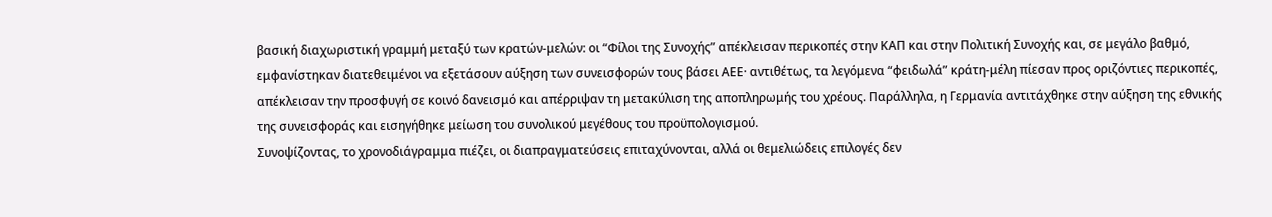βασική διαχωριστική γραμμή μεταξύ των κρατών-μελών: οι “Φίλοι της Συνοχής” απέκλεισαν περικοπές στην ΚΑΠ και στην Πολιτική Συνοχής και, σε μεγάλο βαθμό, εμφανίστηκαν διατεθειμένοι να εξετάσουν αύξηση των συνεισφορών τους βάσει ΑΕΕ· αντιθέτως, τα λεγόμενα “φειδωλά” κράτη-μέλη πίεσαν προς οριζόντιες περικοπές, απέκλεισαν την προσφυγή σε κοινό δανεισμό και απέρριψαν τη μετακύλιση της αποπληρωμής του χρέους. Παράλληλα, η Γερμανία αντιτάχθηκε στην αύξηση της εθνικής της συνεισφοράς και εισηγήθηκε μείωση του συνολικού μεγέθους του προϋπολογισμού.
Συνοψίζοντας, το χρονοδιάγραμμα πιέζει, οι διαπραγματεύσεις επιταχύνονται, αλλά οι θεμελιώδεις επιλογές δεν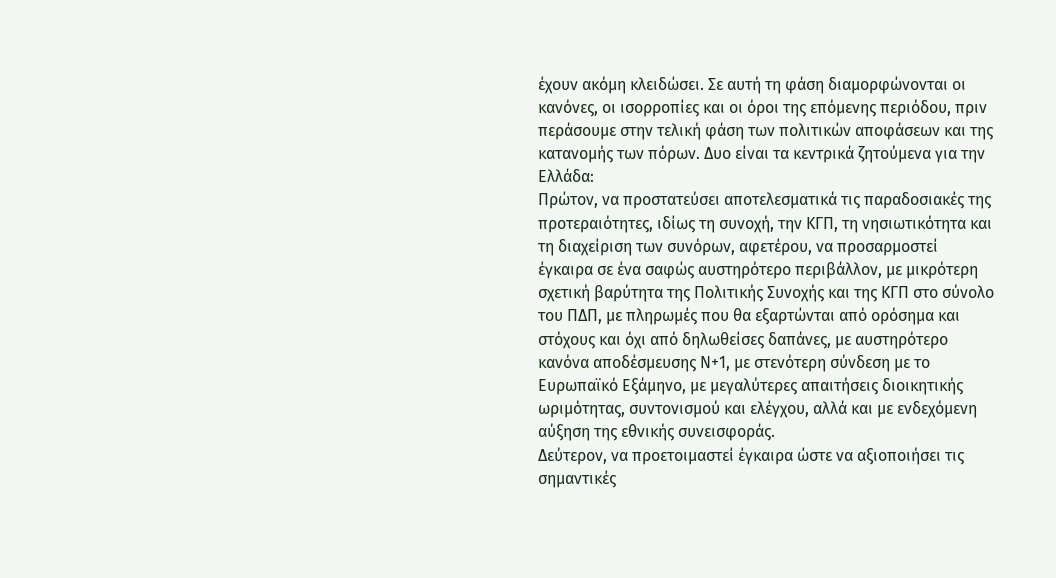έχουν ακόμη κλειδώσει. Σε αυτή τη φάση διαμορφώνονται οι κανόνες, οι ισορροπίες και οι όροι της επόμενης περιόδου, πριν περάσουμε στην τελική φάση των πολιτικών αποφάσεων και της κατανομής των πόρων. Δυο είναι τα κεντρικά ζητούμενα για την Ελλάδα:
Πρώτον, να προστατεύσει αποτελεσματικά τις παραδοσιακές της προτεραιότητες, ιδίως τη συνοχή, την ΚΓΠ, τη νησιωτικότητα και τη διαχείριση των συνόρων, αφετέρου, να προσαρμοστεί έγκαιρα σε ένα σαφώς αυστηρότερο περιβάλλον, με μικρότερη σχετική βαρύτητα της Πολιτικής Συνοχής και της ΚΓΠ στο σύνολο του ΠΔΠ, με πληρωμές που θα εξαρτώνται από ορόσημα και στόχους και όχι από δηλωθείσες δαπάνες, με αυστηρότερο κανόνα αποδέσμευσης Ν+1, με στενότερη σύνδεση με το Ευρωπαϊκό Εξάμηνο, με μεγαλύτερες απαιτήσεις διοικητικής ωριμότητας, συντονισμού και ελέγχου, αλλά και με ενδεχόμενη αύξηση της εθνικής συνεισφοράς.
Δεύτερον, να προετοιμαστεί έγκαιρα ώστε να αξιοποιήσει τις σημαντικές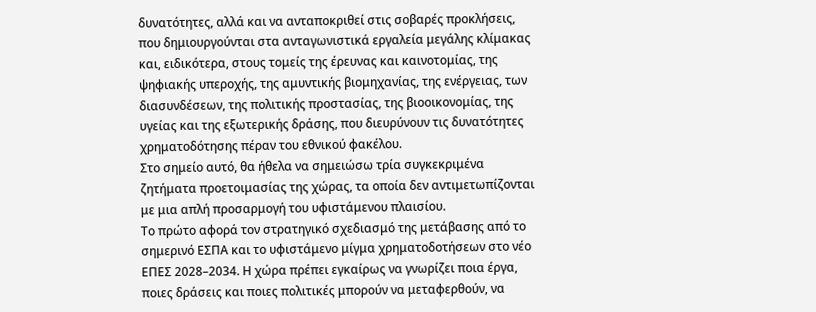δυνατότητες, αλλά και να ανταποκριθεί στις σοβαρές προκλήσεις, που δημιουργούνται στα ανταγωνιστικά εργαλεία μεγάλης κλίμακας και, ειδικότερα, στους τομείς της έρευνας και καινοτομίας, της ψηφιακής υπεροχής, της αμυντικής βιομηχανίας, της ενέργειας, των διασυνδέσεων, της πολιτικής προστασίας, της βιοοικονομίας, της υγείας και της εξωτερικής δράσης, που διευρύνουν τις δυνατότητες χρηματοδότησης πέραν του εθνικού φακέλου.
Στο σημείο αυτό, θα ήθελα να σημειώσω τρία συγκεκριμένα ζητήματα προετοιμασίας της χώρας, τα οποία δεν αντιμετωπίζονται με μια απλή προσαρμογή του υφιστάμενου πλαισίου.
Το πρώτο αφορά τον στρατηγικό σχεδιασμό της μετάβασης από το σημερινό ΕΣΠΑ και το υφιστάμενο μίγμα χρηματοδοτήσεων στο νέο ΕΠΕΣ 2028–2034. Η χώρα πρέπει εγκαίρως να γνωρίζει ποια έργα, ποιες δράσεις και ποιες πολιτικές μπορούν να μεταφερθούν, να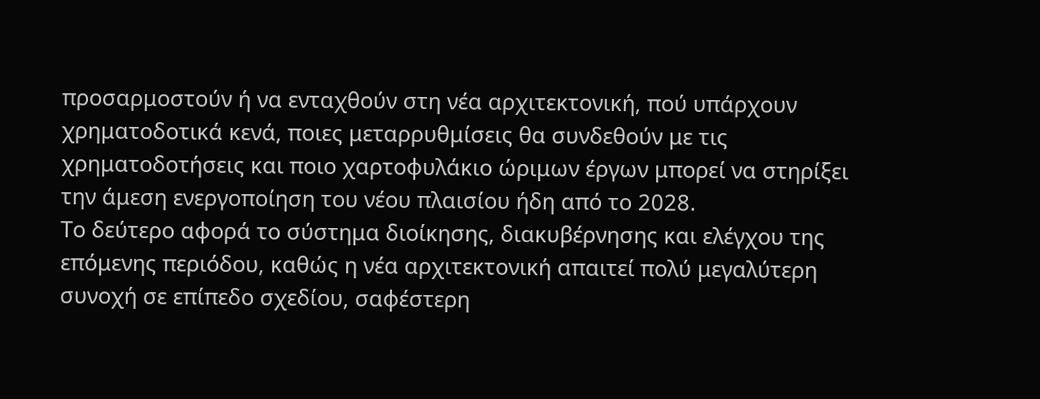προσαρμοστούν ή να ενταχθούν στη νέα αρχιτεκτονική, πού υπάρχουν χρηματοδοτικά κενά, ποιες μεταρρυθμίσεις θα συνδεθούν με τις χρηματοδοτήσεις και ποιο χαρτοφυλάκιο ώριμων έργων μπορεί να στηρίξει την άμεση ενεργοποίηση του νέου πλαισίου ήδη από το 2028.
Το δεύτερο αφορά το σύστημα διοίκησης, διακυβέρνησης και ελέγχου της επόμενης περιόδου, καθώς η νέα αρχιτεκτονική απαιτεί πολύ μεγαλύτερη συνοχή σε επίπεδο σχεδίου, σαφέστερη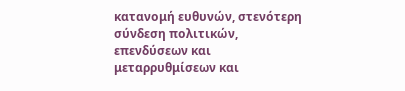κατανομή ευθυνών, στενότερη σύνδεση πολιτικών, επενδύσεων και μεταρρυθμίσεων και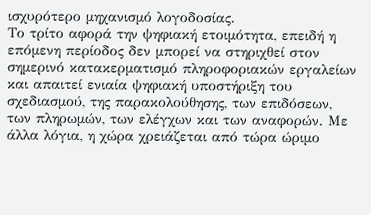ισχυρότερο μηχανισμό λογοδοσίας.
Το τρίτο αφορά την ψηφιακή ετοιμότητα, επειδή η επόμενη περίοδος δεν μπορεί να στηριχθεί στον σημερινό κατακερματισμό πληροφοριακών εργαλείων και απαιτεί ενιαία ψηφιακή υποστήριξη του σχεδιασμού, της παρακολούθησης, των επιδόσεων, των πληρωμών, των ελέγχων και των αναφορών. Με άλλα λόγια, η χώρα χρειάζεται από τώρα ώριμο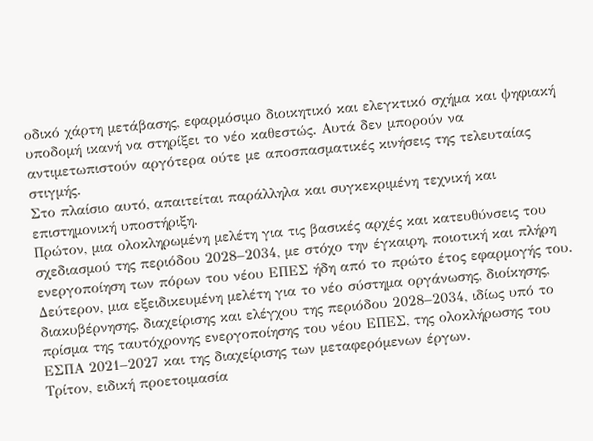οδικό χάρτη μετάβασης, εφαρμόσιμο διοικητικό και ελεγκτικό σχήμα και ψηφιακή υποδομή ικανή να στηρίξει το νέο καθεστώς. Αυτά δεν μπορούν να αντιμετωπιστούν αργότερα ούτε με αποσπασματικές κινήσεις της τελευταίας στιγμής.
Στο πλαίσιο αυτό, απαιτείται παράλληλα και συγκεκριμένη τεχνική και επιστημονική υποστήριξη.
Πρώτον, μια ολοκληρωμένη μελέτη για τις βασικές αρχές και κατευθύνσεις του σχεδιασμού της περιόδου 2028–2034, με στόχο την έγκαιρη, ποιοτική και πλήρη ενεργοποίηση των πόρων του νέου ΕΠΕΣ ήδη από το πρώτο έτος εφαρμογής του.
Δεύτερον, μια εξειδικευμένη μελέτη για το νέο σύστημα οργάνωσης, διοίκησης, διακυβέρνησης, διαχείρισης και ελέγχου της περιόδου 2028–2034, ιδίως υπό το πρίσμα της ταυτόχρονης ενεργοποίησης του νέου ΕΠΕΣ, της ολοκλήρωσης του ΕΣΠΑ 2021–2027 και της διαχείρισης των μεταφερόμενων έργων.
Τρίτον, ειδική προετοιμασία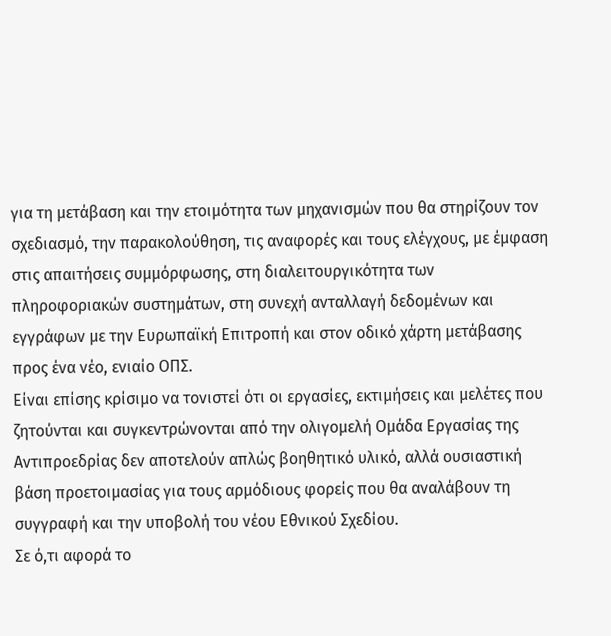για τη μετάβαση και την ετοιμότητα των μηχανισμών που θα στηρίζουν τον σχεδιασμό, την παρακολούθηση, τις αναφορές και τους ελέγχους, με έμφαση στις απαιτήσεις συμμόρφωσης, στη διαλειτουργικότητα των πληροφοριακών συστημάτων, στη συνεχή ανταλλαγή δεδομένων και εγγράφων με την Ευρωπαϊκή Επιτροπή και στον οδικό χάρτη μετάβασης προς ένα νέο, ενιαίο ΟΠΣ.
Είναι επίσης κρίσιμο να τονιστεί ότι οι εργασίες, εκτιμήσεις και μελέτες που ζητούνται και συγκεντρώνονται από την ολιγομελή Ομάδα Εργασίας της Αντιπροεδρίας δεν αποτελούν απλώς βοηθητικό υλικό, αλλά ουσιαστική βάση προετοιμασίας για τους αρμόδιους φορείς που θα αναλάβουν τη συγγραφή και την υποβολή του νέου Εθνικού Σχεδίου.
Σε ό,τι αφορά το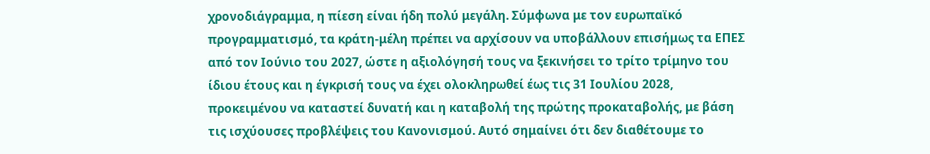χρονοδιάγραμμα, η πίεση είναι ήδη πολύ μεγάλη. Σύμφωνα με τον ευρωπαϊκό προγραμματισμό, τα κράτη-μέλη πρέπει να αρχίσουν να υποβάλλουν επισήμως τα ΕΠΕΣ από τον Ιούνιο του 2027, ώστε η αξιολόγησή τους να ξεκινήσει το τρίτο τρίμηνο του ίδιου έτους και η έγκρισή τους να έχει ολοκληρωθεί έως τις 31 Ιουλίου 2028, προκειμένου να καταστεί δυνατή και η καταβολή της πρώτης προκαταβολής, με βάση τις ισχύουσες προβλέψεις του Κανονισμού. Αυτό σημαίνει ότι δεν διαθέτουμε το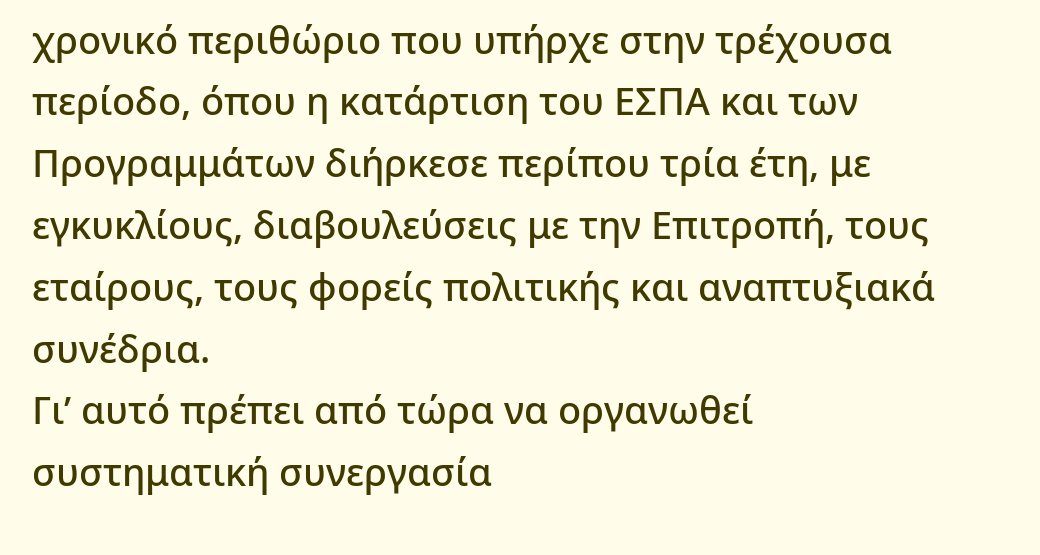χρονικό περιθώριο που υπήρχε στην τρέχουσα περίοδο, όπου η κατάρτιση του ΕΣΠΑ και των Προγραμμάτων διήρκεσε περίπου τρία έτη, με εγκυκλίους, διαβουλεύσεις με την Επιτροπή, τους εταίρους, τους φορείς πολιτικής και αναπτυξιακά συνέδρια.
Γι’ αυτό πρέπει από τώρα να οργανωθεί συστηματική συνεργασία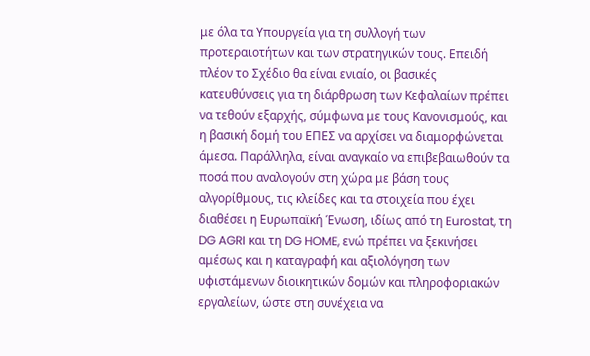με όλα τα Υπουργεία για τη συλλογή των προτεραιοτήτων και των στρατηγικών τους. Επειδή πλέον το Σχέδιο θα είναι ενιαίο, οι βασικές κατευθύνσεις για τη διάρθρωση των Κεφαλαίων πρέπει να τεθούν εξαρχής, σύμφωνα με τους Κανονισμούς, και η βασική δομή του ΕΠΕΣ να αρχίσει να διαμορφώνεται άμεσα. Παράλληλα, είναι αναγκαίο να επιβεβαιωθούν τα ποσά που αναλογούν στη χώρα με βάση τους αλγορίθμους, τις κλείδες και τα στοιχεία που έχει διαθέσει η Ευρωπαϊκή Ένωση, ιδίως από τη Eurostat, τη DG AGRI και τη DG HOME, ενώ πρέπει να ξεκινήσει αμέσως και η καταγραφή και αξιολόγηση των υφιστάμενων διοικητικών δομών και πληροφοριακών εργαλείων, ώστε στη συνέχεια να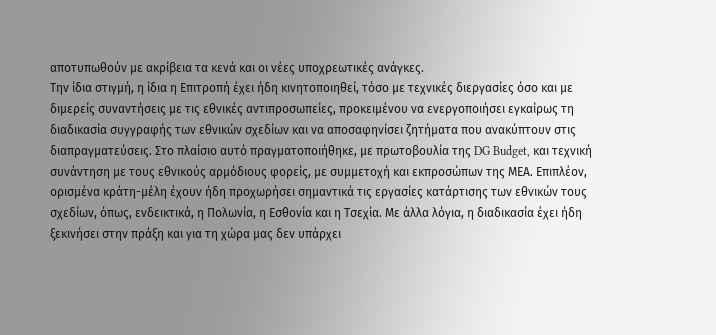αποτυπωθούν με ακρίβεια τα κενά και οι νέες υποχρεωτικές ανάγκες.
Την ίδια στιγμή, η ίδια η Επιτροπή έχει ήδη κινητοποιηθεί, τόσο με τεχνικές διεργασίες όσο και με διμερείς συναντήσεις με τις εθνικές αντιπροσωπείες, προκειμένου να ενεργοποιήσει εγκαίρως τη διαδικασία συγγραφής των εθνικών σχεδίων και να αποσαφηνίσει ζητήματα που ανακύπτουν στις διαπραγματεύσεις. Στο πλαίσιο αυτό πραγματοποιήθηκε, με πρωτοβουλία της DG Budget, και τεχνική συνάντηση με τους εθνικούς αρμόδιους φορείς, με συμμετοχή και εκπροσώπων της ΜΕΑ. Επιπλέον, ορισμένα κράτη-μέλη έχουν ήδη προχωρήσει σημαντικά τις εργασίες κατάρτισης των εθνικών τους σχεδίων, όπως, ενδεικτικά, η Πολωνία, η Εσθονία και η Τσεχία. Με άλλα λόγια, η διαδικασία έχει ήδη ξεκινήσει στην πράξη και για τη χώρα μας δεν υπάρχει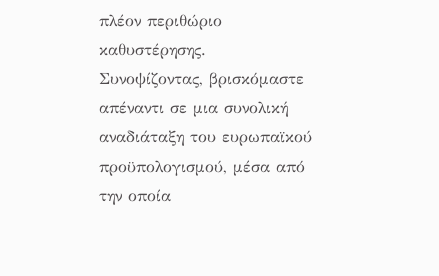πλέον περιθώριο καθυστέρησης.
Συνοψίζοντας, βρισκόμαστε απέναντι σε μια συνολική αναδιάταξη του ευρωπαϊκού προϋπολογισμού, μέσα από την οποία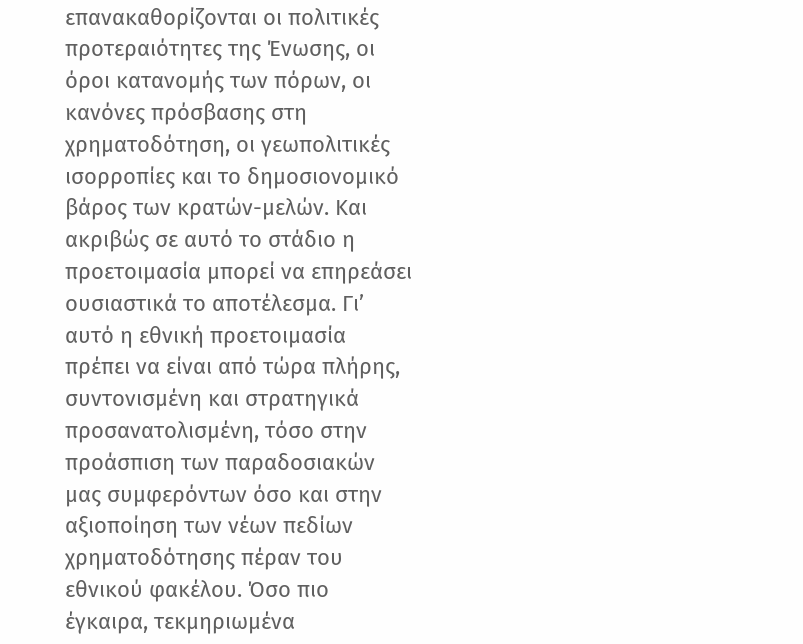επανακαθορίζονται οι πολιτικές προτεραιότητες της Ένωσης, οι όροι κατανομής των πόρων, οι κανόνες πρόσβασης στη χρηματοδότηση, οι γεωπολιτικές ισορροπίες και το δημοσιονομικό βάρος των κρατών-μελών. Και ακριβώς σε αυτό το στάδιο η προετοιμασία μπορεί να επηρεάσει ουσιαστικά το αποτέλεσμα. Γι’ αυτό η εθνική προετοιμασία πρέπει να είναι από τώρα πλήρης, συντονισμένη και στρατηγικά προσανατολισμένη, τόσο στην προάσπιση των παραδοσιακών μας συμφερόντων όσο και στην αξιοποίηση των νέων πεδίων χρηματοδότησης πέραν του εθνικού φακέλου. Όσο πιο έγκαιρα, τεκμηριωμένα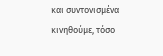και συντονισμένα κινηθούμε, τόσο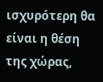ισχυρότερη θα είναι η θέση της χώρας,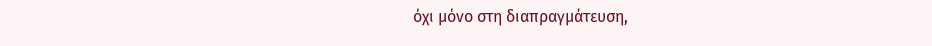όχι μόνο στη διαπραγμάτευση,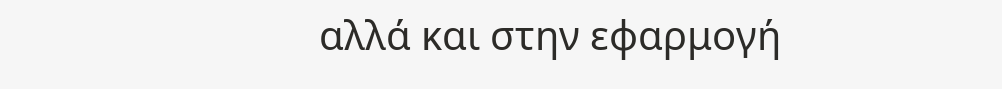αλλά και στην εφαρμογή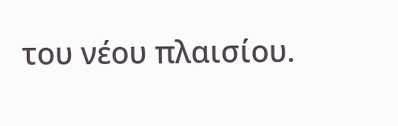του νέου πλαισίου.